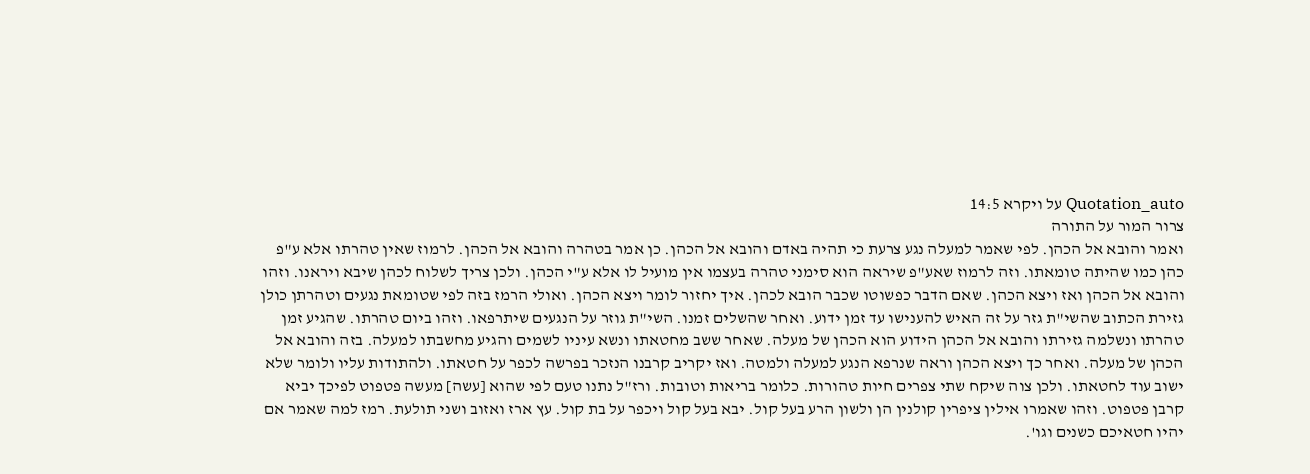Quotation_auto על ויקרא 14:5
צרור המור על התורה
ואמר והובא אל הכהן. לפי שאמר למעלה נגע צרעת כי תהיה באדם והובא אל הכהן. כן אמר בטהרה והובא אל הכהן. לרמוז שאין טהרתו אלא ע"פ כהן כמו שהיתה טומאתו. וזה לרמוז שאע"פ שיראה הוא סימני טהרה בעצמו אין מועיל לו אלא ע"י הכהן. ולכן צריך לשלוח לכהן שיבא ויראנו. וזהו והובא אל הכהן ואז ויצא הכהן. שאם הדבר כפשוטו שכבר הובא לכהן. איך יחזור לומר ויצא הכהן. ואולי הרמז בזה לפי שטומאת נגעים וטהרתן כולן גזירת הכתוב שהשי"ת גזר על זה האיש להענישו עד זמן ידוע. ואחר שהשלים זמנו. השי"ת גוזר על הנגעים שיתרפאו. וזהו ביום טהרתו. שהגיע זמן טהרתו ונשלמה גזירתו והובא אל הכהן הידוע הוא הכהן של מעלה. שאחר ששב מחטאתו ונשא עיניו לשמים והגיע מחשבתו למעלה. בזה והובא אל הכהן של מעלה. ואחר כך ויצא הכהן וראה שנרפא הנגע למעלה ולמטה. ואז יקריב קרבנו הנזכר בפרשה לכפר על חטאתו. ולהתודות עליו ולומר שלא ישוב עוד לחטאתו. ולכן צוה שיקח שתי צפרים חיות טהורות. כלומר בריאות וטובות. ורז"ל נתנו טעם לפי שהוא [עשה] מעשה פטפוט לפיכך יביא קרבן פטפוט. וזהו שאמרו אילין ציפרין קולנין הן ולשון הרע בעל קול. יבא בעל קול ויכפר על בת קול. עץ ארז ואזוב ושני תולעת. רמז למה שאמר אם יהיו חטאיכם כשנים וגו'.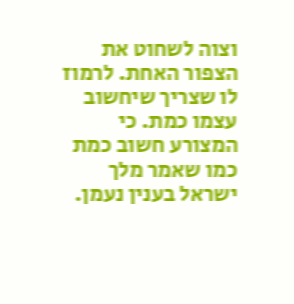וצוה לשחוט את הצפור האחת. לרמוז לו שצריך שיחשוב עצמו כמת. כי המצורע חשוב כמת כמו שאמר מלך ישראל בענין נעמן.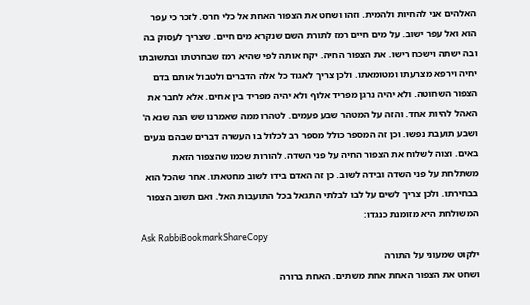האלהים אני להחיות ולהמית. וזהו ושחט את הצפור האחת אל כלי חרס. לזכר כי עפר הוא ואל עפר ישוב. על מים חיים רמז לתורת השם שנקרא מים חיים. שצריך לעסוק בה ובה ישתה וישכח רישו. את הצפור החיה. יקח אותה לפי שהיא רמז שבחרטתו ובתשובתו יחיה וירפא מצרעתו ומטומאתו. ולכן צריך לאגוד כל אלה הדברים ולטבול אותם בדם הצפור השחוטה. ולא יהיה נרגן מפריד אלוף ולא יהיה מפריד בין אחים. אלא לחבר את האהל להיות אחד. והזה על המטהר שבע פעמים. לטהרו ממה שאמרנו שש הנה שנא ה' ושבע תועבת נפשו. וכן זה המספר כולל מספר רב לכלול בו העשרה דברים שבהם נגעים באים. וצוה לשלוח את הצפור החיה על פני השדה. להורות שכמו שהצפור הזאת משתלחת על פני השדה ובידה לשוב. כן זה האדם בידו לשוב מחטאתו. אחר שהכל הוא בבחירתו. ולכן צריך לשים על לבו לבלתי התגאל בכל התועבות האל. ואם תשוב הצפור המשולחת היא מזומנת כנגדו:
Ask RabbiBookmarkShareCopy
ילקוט שמעוני על התורה
ושחט את הצפור האחת אחת משתים. האחת ברורה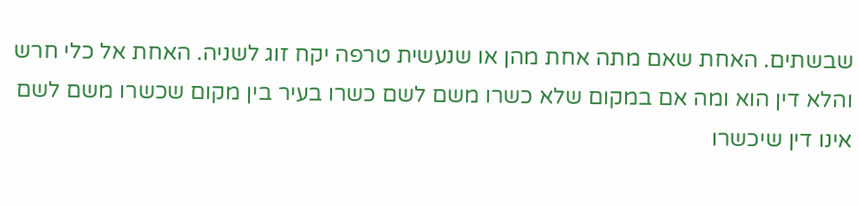שבשתים. האחת שאם מתה אחת מהן או שנעשית טרפה יקח זוג לשניה. האחת אל כלי חרש והלא דין הוא ומה אם במקום שלא כשרו משם לשם כשרו בעיר בין מקום שכשרו משם לשם אינו דין שיכשרו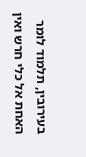בעירובין, תלמוד לומר האחת אל כלי חרש ואין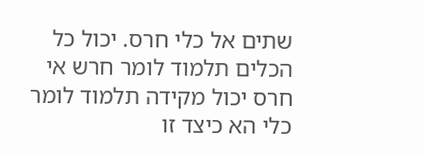שתים אל כלי חרס. יכול כל הכלים תלמוד לומר חרש אי חרס יכול מקידה תלמוד לומר כלי הא כיצד זו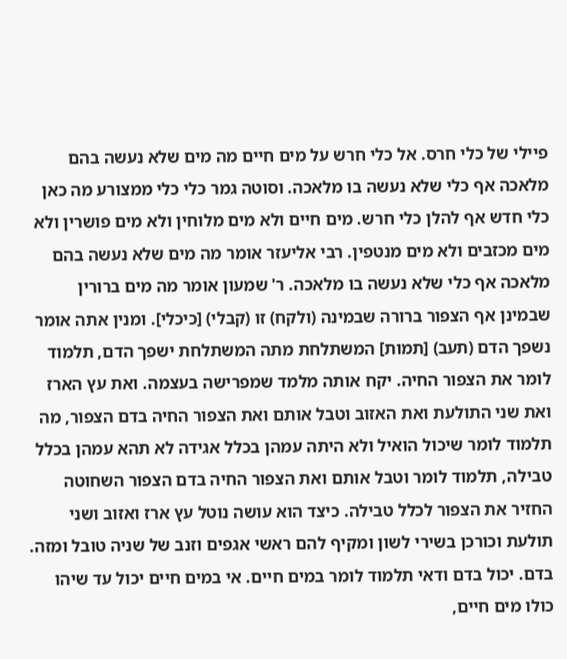פיילי של כלי חרס. אל כלי חרש על מים חיים מה מים שלא נעשה בהם מלאכה אף כלי שלא נעשה בו מלאכה. וסוטה גמר כלי כלי ממצורע מה כאן כלי חדש אף להלן כלי חרש. מים חיים ולא מים מלוחין ולא מים פושרין ולא מים מכזבים ולא מים מנטפין. רבי אליעזר אומר מה מים שלא נעשה בהם מלאכה אף כלי שלא נעשה בו מלאכה. ר' שמעון אומר מה מים ברורין שבמינן אף הצפור ברורה שבמינה (ולקח) זו (קבלי) [כיכלי]. ומנין אתה אומר נשפך הדם (תעב) [תמות] המשתלחת מתה המשתלחת ישפך הדם, תלמוד לומר את הצפור החיה. יקח אותה מלמד שמפרישה בעצמה. ואת עץ הארז ואת שני התולעת ואת האזוב וטבל אותם ואת הצפור החיה בדם הצפור, מה תלמוד לומר שיכול הואיל ולא היתה עמהן בכלל אגידה לא תהא עמהן בכלל טבילה, תלמוד לומר וטבל אותם ואת הצפור החיה בדם הצפור השחוטה החזיר את הצפור לכלל טבילה. כיצד הוא עושה נוטל עץ ארז ואזוב ושני תולעת וכורכן בשירי לשון ומקיף להם ראשי אגפים וזנב של שניה טובל ומזה. בדם. יכול בדם ודאי תלמוד לומר במים חיים. אי במים חיים יכול עד שיהו כולו מים חיים,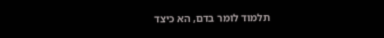תלמוד לומר בדם, הא כיצד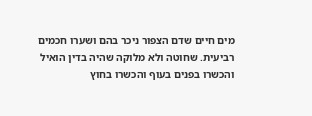מים חיים שדם הצפור ניכר בהם ושערו חכמים רביעית. שחוטה ולא מלוקה שהיה בדין הואיל והכשרו בפנים בעוף והכשרו בחוץ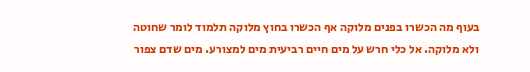בעוף מה הכשרו בפנים מלוקה אף הכשרו בחוץ מלוקה תלמוד לומר שחוטה ולא מלוקה. אל כלי חרש על מים חיים רביעית מים למצורע. מים שדם צפור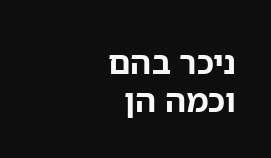ניכר בהם וכמה הן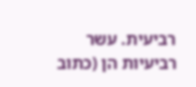רביעית. עשר רביעיות הן (כתוב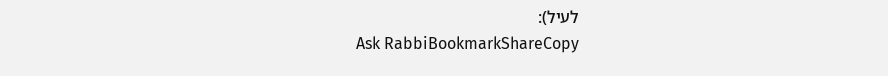לעיל):
Ask RabbiBookmarkShareCopy